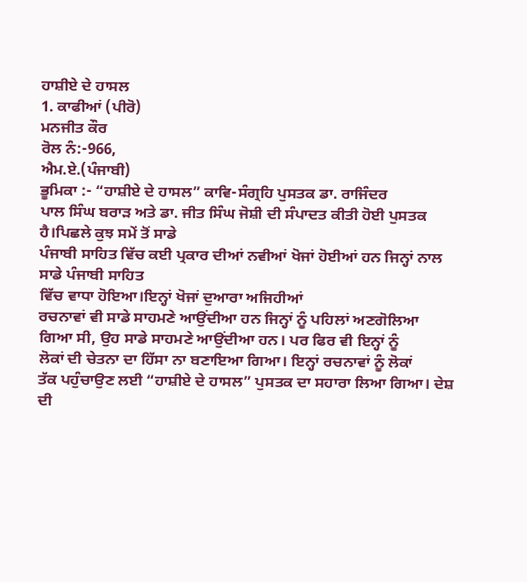ਹਾਸ਼ੀਏ ਦੇ ਹਾਸਲ
1. ਕਾਫੀਆਂ (ਪੀਰੋ)
ਮਨਜੀਤ ਕੌਰ
ਰੋਲ ਨੰ:-966,
ਐਮ.ਏ.(ਪੰਜਾਬੀ)
ਭੂਮਿਕਾ :- “ਹਾਸ਼ੀਏ ਦੇ ਹਾਸਲ” ਕਾਵਿ-ਸੰਗ੍ਰਹਿ ਪੁਸਤਕ ਡਾ. ਰਾਜਿੰਦਰ
ਪਾਲ ਸਿੰਘ ਬਰਾੜ ਅਤੇ ਡਾ. ਜੀਤ ਸਿੰਘ ਜੋਸ਼ੀ ਦੀ ਸੰਪਾਦਤ ਕੀਤੀ ਹੋਈ ਪੁਸਤਕ
ਹੈ।ਪਿਛਲੇ ਕੁਝ ਸਮੇਂ ਤੋਂ ਸਾਡੇ
ਪੰਜਾਬੀ ਸਾਹਿਤ ਵਿੱਚ ਕਈ ਪ੍ਰਕਾਰ ਦੀਆਂ ਨਵੀਆਂ ਖੋਜਾਂ ਹੋਈਆਂ ਹਨ ਜਿਨ੍ਹਾਂ ਨਾਲ ਸਾਡੇ ਪੰਜਾਬੀ ਸਾਹਿਤ
ਵਿੱਚ ਵਾਧਾ ਹੋਇਆ।ਇਨ੍ਹਾਂ ਖੋਜਾਂ ਦੁਆਰਾ ਅਜਿਹੀਆਂ
ਰਚਨਾਵਾਂ ਵੀ ਸਾਡੇ ਸਾਹਮਣੇ ਆਉਂਦੀਆ ਹਨ ਜਿਨ੍ਹਾਂ ਨੂੰ ਪਹਿਲਾਂ ਅਣਗੋਲਿਆ
ਗਿਆ ਸੀ, ਉਹ ਸਾਡੇ ਸਾਹਮਣੇ ਆਉਂਦੀਆ ਹਨ। ਪਰ ਫਿਰ ਵੀ ਇਨ੍ਹਾਂ ਨੂੰ
ਲੋਕਾਂ ਦੀ ਚੇਤਨਾ ਦਾ ਹਿੱਸਾ ਨਾ ਬਣਾਇਆ ਗਿਆ। ਇਨ੍ਹਾਂ ਰਚਨਾਵਾਂ ਨੂੰ ਲੋਕਾਂ
ਤੱਕ ਪਹੁੰਚਾਉਣ ਲਈ “ਹਾਸ਼ੀਏ ਦੇ ਹਾਸਲ” ਪੁਸਤਕ ਦਾ ਸਹਾਰਾ ਲਿਆ ਗਿਆ। ਦੇਸ਼ ਦੀ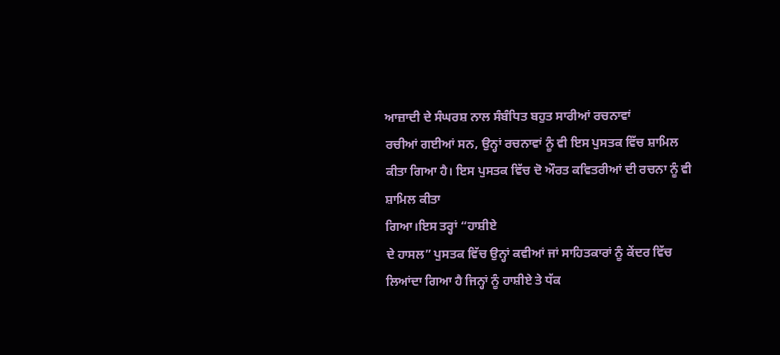ਆਜ਼ਾਦੀ ਦੇ ਸੰਘਰਸ਼ ਨਾਲ ਸੰਬੰਧਿਤ ਬਹੁਤ ਸਾਰੀਆਂ ਰਚਨਾਵਾਂ
ਰਚੀਆਂ ਗਈਆਂ ਸਨ, ਉਨ੍ਹਾਂ ਰਚਨਾਵਾਂ ਨੂੰ ਵੀ ਇਸ ਪੁਸਤਕ ਵਿੱਚ ਸ਼ਾਮਿਲ ਕੀਤਾ ਗਿਆ ਹੈ। ਇਸ ਪੁਸਤਕ ਵਿੱਚ ਦੋ ਔਰਤ ਕਵਿਤਰੀਆਂ ਦੀ ਰਚਨਾ ਨੂੰ ਵੀ ਸ਼ਾਮਿਲ ਕੀਤਾ
ਗਿਆ।ਇਸ ਤਰ੍ਹਾਂ “ਹਾਸ਼ੀਏ
ਦੇ ਹਾਸਲ” ਪੁਸਤਕ ਵਿੱਚ ਉਨ੍ਹਾਂ ਕਵੀਆਂ ਜਾਂ ਸਾਹਿਤਕਾਰਾਂ ਨੂੰ ਕੇਂਦਰ ਵਿੱਚ
ਲਿਆਂਦਾ ਗਿਆ ਹੈ ਜਿਨ੍ਹਾਂ ਨੂੰ ਹਾਸ਼ੀਏ ਤੇ ਧੱਕ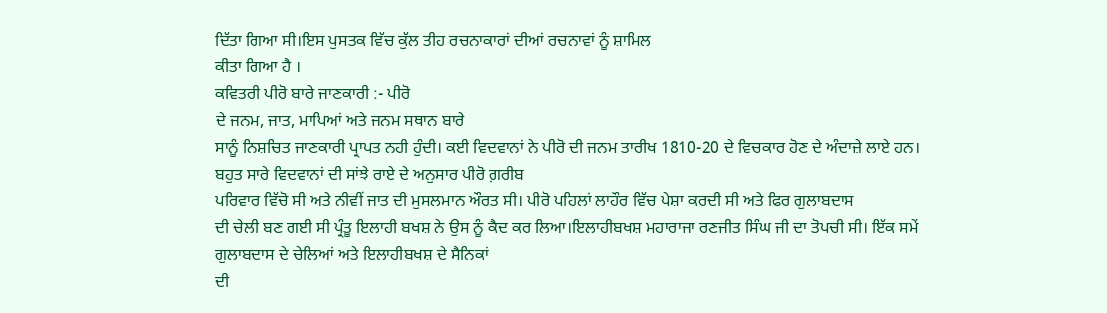ਦਿੱਤਾ ਗਿਆ ਸੀ।ਇਸ ਪੁਸਤਕ ਵਿੱਚ ਕੁੱਲ ਤੀਹ ਰਚਨਾਕਾਰਾਂ ਦੀਆਂ ਰਚਨਾਵਾਂ ਨੂੰ ਸ਼ਾਮਿਲ
ਕੀਤਾ ਗਿਆ ਹੈ ।
ਕਵਿਤਰੀ ਪੀਰੋ ਬਾਰੇ ਜਾਣਕਾਰੀ :- ਪੀਰੋ
ਦੇ ਜਨਮ, ਜਾਤ, ਮਾਪਿਆਂ ਅਤੇ ਜਨਮ ਸਥਾਨ ਬਾਰੇ
ਸਾਨੂੰ ਨਿਸ਼ਚਿਤ ਜਾਣਕਾਰੀ ਪ੍ਰਾਪਤ ਨਹੀ ਹੁੰਦੀ। ਕਈ ਵਿਦਵਾਨਾਂ ਨੇ ਪੀਰੋ ਦੀ ਜਨਮ ਤਾਰੀਖ 1810-20 ਦੇ ਵਿਚਕਾਰ ਹੋਣ ਦੇ ਅੰਦਾਜ਼ੇ ਲਾਏ ਹਨ। ਬਹੁਤ ਸਾਰੇ ਵਿਦਵਾਨਾਂ ਦੀ ਸਾਂਝੇ ਰਾਏ ਦੇ ਅਨੁਸਾਰ ਪੀਰੋ ਗ਼ਰੀਬ
ਪਰਿਵਾਰ ਵਿੱਚੋ ਸੀ ਅਤੇ ਨੀਵੀਂ ਜਾਤ ਦੀ ਮੁਸਲਮਾਨ ਔਰਤ ਸੀ। ਪੀਰੋ ਪਹਿਲਾਂ ਲਾਹੌਰ ਵਿੱਚ ਪੇਸ਼ਾ ਕਰਦੀ ਸੀ ਅਤੇ ਫਿਰ ਗੁਲਾਬਦਾਸ
ਦੀ ਚੇਲੀ ਬਣ ਗਈ ਸੀ ਪ੍ਰੰਤੂ ਇਲਾਹੀ ਬਖਸ਼ ਨੇ ਉਸ ਨੂੰ ਕੈਦ ਕਰ ਲਿਆ।ਇਲਾਹੀਬਖਸ਼ ਮਹਾਰਾਜਾ ਰਣਜੀਤ ਸਿੰਘ ਜੀ ਦਾ ਤੋਪਚੀ ਸੀ। ਇੱਕ ਸਮੇਂ ਗੁਲਾਬਦਾਸ ਦੇ ਚੇਲਿਆਂ ਅਤੇ ਇਲਾਹੀਬਖਸ਼ ਦੇ ਸੈਨਿਕਾਂ
ਦੀ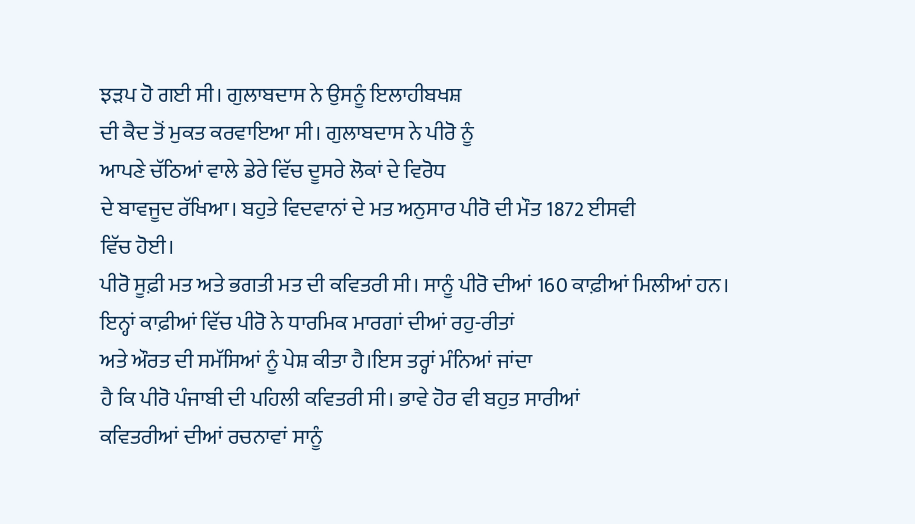ਝੜਪ ਹੋ ਗਈ ਸੀ। ਗੁਲਾਬਦਾਸ ਨੇ ਉਸਨੂੰ ਇਲਾਹੀਬਖਸ਼
ਦੀ ਕੈਦ ਤੋਂ ਮੁਕਤ ਕਰਵਾਇਆ ਸੀ। ਗੁਲਾਬਦਾਸ ਨੇ ਪੀਰੋ ਨੂੰ
ਆਪਣੇ ਚੱਠਿਆਂ ਵਾਲੇ ਡੇਰੇ ਵਿੱਚ ਦੂਸਰੇ ਲੋਕਾਂ ਦੇ ਵਿਰੋਧ
ਦੇ ਬਾਵਜੂਦ ਰੱਖਿਆ। ਬਹੁਤੇ ਵਿਦਵਾਨਾਂ ਦੇ ਮਤ ਅਨੁਸਾਰ ਪੀਰੋ ਦੀ ਮੌਤ 1872 ਈਸਵੀ
ਵਿੱਚ ਹੋਈ।
ਪੀਰੋ ਸੂਫ਼ੀ ਮਤ ਅਤੇ ਭਗਤੀ ਮਤ ਦੀ ਕਵਿਤਰੀ ਸੀ। ਸਾਨੂੰ ਪੀਰੋ ਦੀਆਂ 160 ਕਾਫ਼ੀਆਂ ਮਿਲੀਆਂ ਹਨ। ਇਨ੍ਹਾਂ ਕਾਫ਼ੀਆਂ ਵਿੱਚ ਪੀਰੋ ਨੇ ਧਾਰਮਿਕ ਮਾਰਗਾਂ ਦੀਆਂ ਰਹੁ-ਰੀਤਾਂ
ਅਤੇ ਔਰਤ ਦੀ ਸਮੱਸਿਆਂ ਨੂੰ ਪੇਸ਼ ਕੀਤਾ ਹੈ।ਇਸ ਤਰ੍ਹਾਂ ਮੰਨਿਆਂ ਜਾਂਦਾ
ਹੈ ਕਿ ਪੀਰੋ ਪੰਜਾਬੀ ਦੀ ਪਹਿਲੀ ਕਵਿਤਰੀ ਸੀ। ਭਾਵੇ ਹੋਰ ਵੀ ਬਹੁਤ ਸਾਰੀਆਂ
ਕਵਿਤਰੀਆਂ ਦੀਆਂ ਰਚਨਾਵਾਂ ਸਾਨੂੰ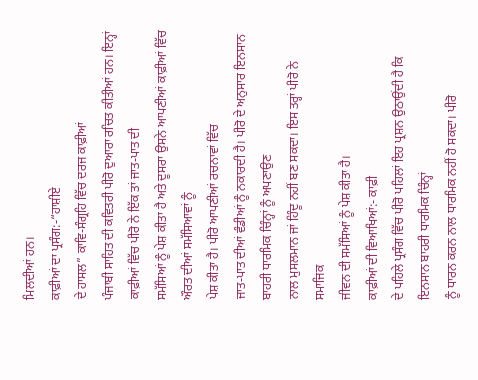ਮਿਲਦੀਆਂ ਹਨ।
ਕਾਫ਼ੀਆਂ ਦਾ ਪ੍ਰਸੰਗ:-“ਹਾਸ਼ੀਏ
ਦੇ ਹਾਸਲ” ਕਾਵਿ-ਸੰਗ੍ਰਹਿ ਵਿੱਚ ਦਰਜ ਕਾਫ਼ੀਆਂ
ਪੰਜਾਬੀ ਸਾਹਿਤ ਦੀ ਕਵਿਤਰੀ ਪੀਰੋ ਦੁਆਰਾ ਰਚਿਤ ਕੀਤੀਆਂ ਹਨ। ਇਨ੍ਹਾਂ ਕਾਫ਼ੀਆਂ ਵਿੱਚ ਪੀਰੋ ਨੇ ਇੱਕ ਤਾਂ ਜਾਤ-ਪਾਤ ਦੀ
ਸਮੱਸਿਆਂ ਨੂੰ ਪੇਸ਼ ਕੀਤਾ ਹੈ ਅਤੇ ਦੂਸਰਾ ਉਸਨੇ ਆਪਣੀਆਂ ਕਾਫ਼ੀਆਂ ਵਿੱਚ ਔਰਤ ਦੀਆਂ ਸਮੱਸਿਆਵਾਂ ਨੂੰ
ਪੇਸ਼ ਕੀਤਾ ਹੈ। ਪੀਰੋ ਆਪਣੀਆਂ ਰਚਨਾਵਾਂ ਵਿੱਚ
ਜਾਤ-ਪਾਤ ਦੀਆਂ ਵੰਡੀਆਂ ਨੂੰ ਨਕਾਰਦੀ ਹੈ। ਪੀਰੋ ਦੇ ਅਨੁਸਾਰ ਇਨਸਾਨ ਬਾਹਰੀ ਧਾਰਮਿਕ ਚਿੰਨ੍ਹਾਂ ਨੂੰ ਅਪਣਾਉਣ
ਨਾਲ ਮੁਸਲਮਾਨ ਜਾਂ ਹਿੰਦੂ ਨਹੀਂ ਬਣ ਸਕਦਾ। ਇਸ ਤਰ੍ਹਾਂ ਪੀਰੋ ਨੇ ਸਮਾਜਿਕ
ਜੀਵਨ ਦੀ ਸਮੱਸਿਆਂ ਨੂੰ ਪੇਸ਼ ਕੀਤਾ ਹੈ।
ਕਾਫ਼ੀਆਂ ਦੀ ਵਿਆਖਿਆਂ:- ਕਾਫ਼ੀ
ਦੇ ਪਹਿਲੇ ਪ੍ਰਸੰਗ ਵਿੱਚ ਪੀਰੋ ਪਹਿਲਾਂ ਇਹ ਪ੍ਰਸ਼ਨ ਉਠਾਉਂਦੀ ਹੈ ਕਿ ਇਨਸਾਨ ਬਾਹਰੀ ਧਾਰਮਿਕ ਚਿੰਨ੍ਹਾਂ
ਨੂੰ ਧਾਰਨ ਕਰਨ ਨਾਲ ਧਾਰਮਿਕ ਨਹੀਂ ਹੋ ਸਕਦਾ। ਪੀਰੋ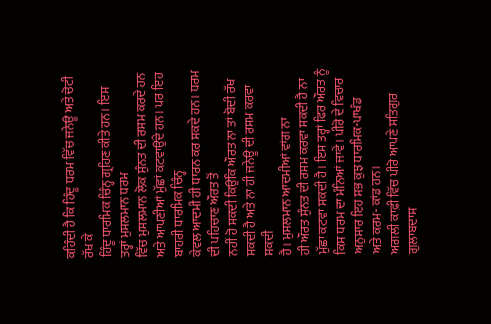ਕਹਿੰਦੀ ਹੈ ਕਿ ਹਿੰਦੂ ਧਰਮ ਵਿੱਚ ਜਨੇਊ ਅਤੇ ਚੋਟੀ ਰੱਖ ਕੇ
ਹਿੰਦੂ ਧਾਰਮਿਕ ਚਿੰਨ੍ਹ ਗ੍ਰਹਿਣ ਕੀਤੇ ਹਨ। ਇਸ ਤਰ੍ਹਾਂ ਮੁਸਲਮਾਨ ਧਰਮ
ਵਿੱਚ ਮੁਸਲਮਾਨ ਲੋਕ ਸੁੰਨਤ ਦੀ ਰਸਮ ਕਰਦੇ ਹਨ ਅਤੇ ਆਪਣੀਆਂ ਮੁੱਛਾਂ ਕਟਵਾਉਂਦੇ ਹਨ। ਪਰ ਇਹ ਬਾਹਰੀ ਧਾਰਮਿਕ ਚਿੰਨ੍ਹ
ਕੇਵਲ ਆਦਮੀ ਹੀ ਧਾਰਨ ਕਰ ਸਕਦੇ ਹਨ। ਧਰਮ ਦੀ ਪਹਿਚਾਣ ਔਰਤ ਤੋਂ
ਨਹੀਂ ਹੋ ਸਕਦੀ ਕਿਉਂਕਿ ਔਰਤ ਨਾ ਤਾਂ ਬੋਦੀ ਰੱਖ ਸਕਦੀ ਹੈ ਅਤੇ ਨਾ ਹੀ ਜਨੇਊ ਦੀ ਰਸਮ ਕਰਵਾ ਸਕਦੀ
ਹੈ। ਮੁਸਲਮਾਨ ਆਦਮੀਆਂ ਵਾਂਗ ਨਾ
ਹੀ ਔਰਤ ਸੁੰਨਤ ਦੀ ਰਸਮ ਕਰਵਾ ਸਕਦੀ ਹੈ ਨਾ ਮੁੱਛਾ ਕਟਵਾ ਸਕਦੀ ਹੈ। ਇਸ ਤਰ੍ਹਾਂ ਫਿਰ ਔਰਤ ਨੂੰ ਕਿਸ ਧਰਮ ਦਾ ਮੰਨਿਆਂ ਜਾਵੇ। ਪੀਰੋ ਦੇ ਵਿਚਾਰ ਅਨੁਸਾਰ ਇਹ ਸਭ ਕੁਝ ਧਾਰਮਿਕ-ਪਾਖੰਡ
ਅਤੇ ਕਰਮ- ਕਾਂਡ ਹਨ।
ਅਗਲੀ ਕਾਫ਼ੀ ਵਿੱਚ ਪੀਰੋ ਆਪਣੇ ਸਤਿਗੁਰ ਗੁਲਾਬਦਾਸ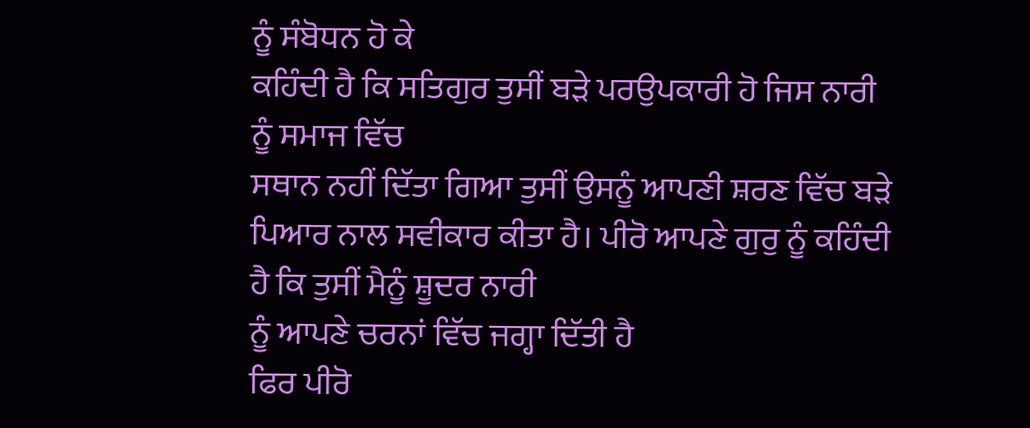ਨੂੰ ਸੰਬੋਧਨ ਹੋ ਕੇ
ਕਹਿੰਦੀ ਹੈ ਕਿ ਸਤਿਗੁਰ ਤੁਸੀਂ ਬੜੇ ਪਰਉਪਕਾਰੀ ਹੋ ਜਿਸ ਨਾਰੀ ਨੂੰ ਸਮਾਜ ਵਿੱਚ
ਸਥਾਨ ਨਹੀਂ ਦਿੱਤਾ ਗਿਆ ਤੁਸੀਂ ਉਸਨੂੰ ਆਪਣੀ ਸ਼ਰਣ ਵਿੱਚ ਬੜੇ ਪਿਆਰ ਨਾਲ ਸਵੀਕਾਰ ਕੀਤਾ ਹੈ। ਪੀਰੋ ਆਪਣੇ ਗੁਰੁ ਨੂੰ ਕਹਿੰਦੀ ਹੈ ਕਿ ਤੁਸੀਂ ਮੈਨੂੰ ਸ਼ੂਦਰ ਨਾਰੀ
ਨੂੰ ਆਪਣੇ ਚਰਨਾਂ ਵਿੱਚ ਜਗ੍ਹਾ ਦਿੱਤੀ ਹੈ
ਫਿਰ ਪੀਰੋ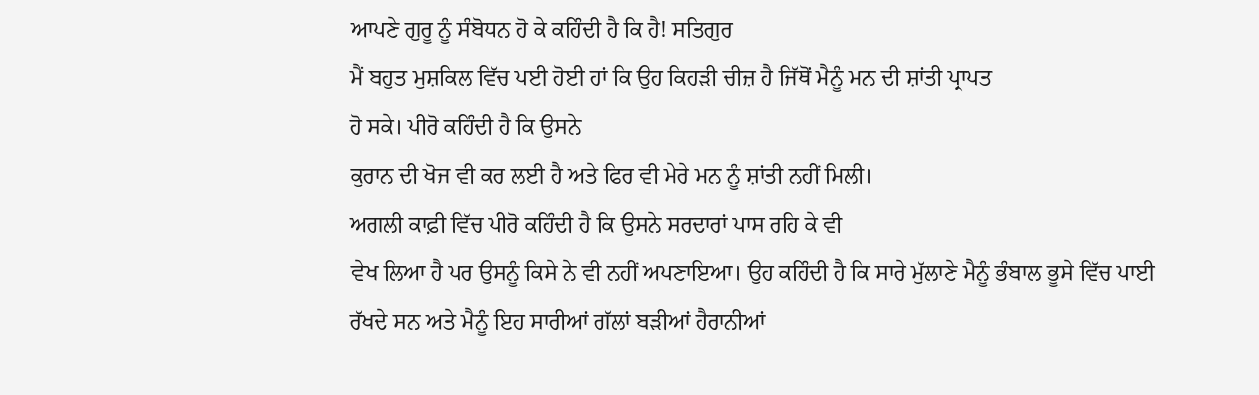ਆਪਣੇ ਗੁਰੂ ਨੂੰ ਸੰਬੋਧਨ ਹੋ ਕੇ ਕਹਿੰਦੀ ਹੈ ਕਿ ਹੈ! ਸਤਿਗੁਰ
ਮੈਂ ਬਹੁਤ ਮੁਸ਼ਕਿਲ ਵਿੱਚ ਪਈ ਹੋਈ ਹਾਂ ਕਿ ਉਹ ਕਿਹੜੀ ਚੀਜ਼ ਹੈ ਜਿੱਥੋਂ ਮੈਨੂੰ ਮਨ ਦੀ ਸ਼ਾਂਤੀ ਪ੍ਰਾਪਤ
ਹੋ ਸਕੇ। ਪੀਰੋ ਕਹਿੰਦੀ ਹੈ ਕਿ ਉਸਨੇ
ਕੁਰਾਨ ਦੀ ਖੋਜ ਵੀ ਕਰ ਲਈ ਹੈ ਅਤੇ ਫਿਰ ਵੀ ਮੇਰੇ ਮਨ ਨੂੰ ਸ਼ਾਂਤੀ ਨਹੀਂ ਮਿਲੀ।
ਅਗਲੀ ਕਾਫ਼ੀ ਵਿੱਚ ਪੀਰੋ ਕਹਿੰਦੀ ਹੈ ਕਿ ਉਸਨੇ ਸਰਦਾਰਾਂ ਪਾਸ ਰਹਿ ਕੇ ਵੀ
ਵੇਖ ਲਿਆ ਹੈ ਪਰ ਉਸਨੂੰ ਕਿਸੇ ਨੇ ਵੀ ਨਹੀਂ ਅਪਣਾਇਆ। ਉਹ ਕਹਿੰਦੀ ਹੈ ਕਿ ਸਾਰੇ ਮੁੱਲਾਣੇ ਮੈਨੂੰ ਭੰਬਾਲ ਭੂਸੇ ਵਿੱਚ ਪਾਈ
ਰੱਖਦੇ ਸਨ ਅਤੇ ਮੈਨੂੰ ਇਹ ਸਾਰੀਆਂ ਗੱਲਾਂ ਬੜੀਆਂ ਹੈਰਾਨੀਆਂ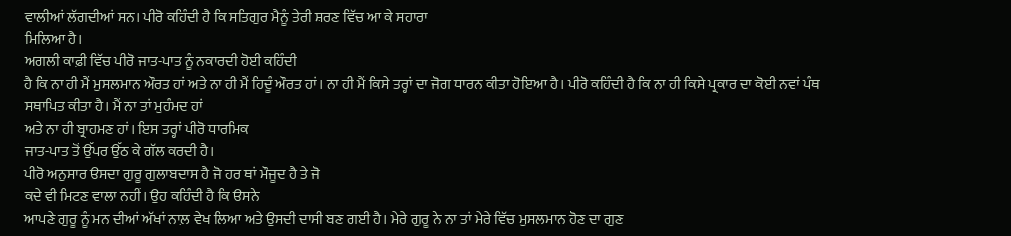ਵਾਲੀਆਂ ਲੱਗਦੀਆਂ ਸਨ। ਪੀਰੋ ਕਹਿੰਦੀ ਹੈ ਕਿ ਸਤਿਗੁਰ ਮੈਨੂੰ ਤੇਰੀ ਸ਼ਰਣ ਵਿੱਚ ਆ ਕੇ ਸਹਾਰਾ
ਮਿਲਿਆ ਹੈ।
ਅਗਲੀ ਕਾਫ਼ੀ ਵਿੱਚ ਪੀਰੋ ਜਾਤ-ਪਾਤ ਨੂੰ ਨਕਾਰਦੀ ਹੋਈ ਕਹਿੰਦੀ
ਹੈ ਕਿ ਨਾ ਹੀ ਮੈਂ ਮੁਸਲਮਾਨ ਔਰਤ ਹਾਂ ਅਤੇ ਨਾ ਹੀ ਮੈਂ ਹਿਦੂੰ ਔਰਤ ਹਾਂ। ਨਾ ਹੀ ਮੈਂ ਕਿਸੇ ਤਰ੍ਹਾਂ ਦਾ ਜੋਗ ਧਾਰਨ ਕੀਤਾ ਹੋਇਆ ਹੈ। ਪੀਰੋ ਕਹਿੰਦੀ ਹੈ ਕਿ ਨਾ ਹੀ ਕਿਸੇ ਪ੍ਰਕਾਰ ਦਾ ਕੋਈ ਨਵਾਂ ਪੰਥ
ਸਥਾਪਿਤ ਕੀਤਾ ਹੈ। ਮੈਂ ਨਾ ਤਾਂ ਮੁਹੰਮਦ ਹਾਂ
ਅਤੇ ਨਾ ਹੀ ਬ੍ਰਾਹਮਣ ਹਾਂ। ਇਸ ਤਰ੍ਹਾਂ ਪੀਰੋ ਧਾਰਮਿਕ
ਜਾਤ-ਪਾਤ ਤੋਂ ਉੱਪਰ ਉੱਠ ਕੇ ਗੱਲ ਕਰਦੀ ਹੈ।
ਪੀਰੋ ਅਨੁਸਾਰ ੳਸਦਾ ਗੁਰੂ ਗੁਲਾਬਦਾਸ ਹੈ ਜੋ ਹਰ ਥਾਂ ਮੌਜੂਦ ਹੈ ਤੇ ਜੋ
ਕਦੇ ਵੀ ਮਿਟਣ ਵਾਲਾ ਨਹੀਂ। ਉਹ ਕਹਿੰਦੀ ਹੈ ਕਿ ੳਸਨੇ
ਆਪਣੇ ਗੁਰੂ ਨੂੰ ਮਨ ਦੀਆਂ ਅੱਖਾਂ ਨਾਲ਼ ਵੇਖ ਲਿਆ ਅਤੇ ਉਸਦੀ ਦਾਸੀ ਬਣ ਗਈ ਹੈ। ਮੇਰੇ ਗੁਰੂ ਨੇ ਨਾ ਤਾਂ ਮੇਰੇ ਵਿੱਚ ਮੁਸਲਮਾਨ ਹੋਣ ਦਾ ਗੁਣ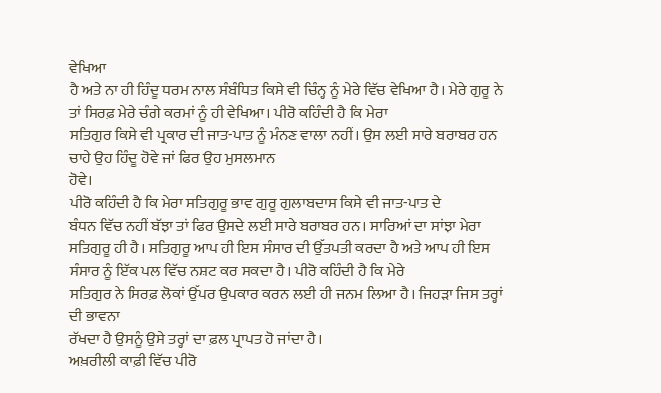ਵੇਖਿਆ
ਹੈ ਅਤੇ ਨਾ ਹੀ ਹਿੰਦੂ ਧਰਮ ਨਾਲ ਸੰਬੰਧਿਤ ਕਿਸੇ ਵੀ ਚਿੰਨ੍ਹ ਨੂੰ ਮੇਰੇ ਵਿੱਚ ਵੇਖਿਆ ਹੈ। ਮੇਰੇ ਗੁਰੂ ਨੇ ਤਾਂ ਸਿਰਫ਼ ਮੇਰੇ ਚੰਗੇ ਕਰਮਾਂ ਨੂੰ ਹੀ ਵੇਖਿਆ। ਪੀਰੋ ਕਹਿੰਦੀ ਹੈ ਕਿ ਮੇਰਾ
ਸਤਿਗੁਰ ਕਿਸੇ ਵੀ ਪ੍ਰਕਾਰ ਦੀ ਜਾਤ-ਪਾਤ ਨੂੰ ਮੰਨਣ ਵਾਲਾ ਨਹੀਂ। ਉਸ ਲਈ ਸਾਰੇ ਬਰਾਬਰ ਹਨ ਚਾਹੇ ਉਹ ਹਿੰਦੂ ਹੋਵੇ ਜਾਂ ਫਿਰ ਉਹ ਮੁਸਲਮਾਨ
ਹੋਵੇ।
ਪੀਰੋ ਕਹਿੰਦੀ ਹੈ ਕਿ ਮੇਰਾ ਸਤਿਗੁਰੂ ਭਾਵ ਗੁਰੂ ਗੁਲਾਬਦਾਸ ਕਿਸੇ ਵੀ ਜਾਤ-ਪਾਤ ਦੇ
ਬੰਧਨ ਵਿੱਚ ਨਹੀਂ ਬੱਝਾ ਤਾਂ ਫਿਰ ਉਸਦੇ ਲਈ ਸਾਰੇ ਬਰਾਬਰ ਹਨ। ਸਾਰਿਆਂ ਦਾ ਸਾਂਝਾ ਮੇਰਾ ਸਤਿਗੁਰੂ ਹੀ ਹੈ। ਸਤਿਗੁਰੂ ਆਪ ਹੀ ਇਸ ਸੰਸਾਰ ਦੀ ਉੱਤਪਤੀ ਕਰਦਾ ਹੈ ਅਤੇ ਆਪ ਹੀ ਇਸ
ਸੰਸਾਰ ਨੂੰ ਇੱਕ ਪਲ ਵਿੱਚ ਨਸ਼ਟ ਕਰ ਸਕਦਾ ਹੈ। ਪੀਰੋ ਕਹਿੰਦੀ ਹੈ ਕਿ ਮੇਰੇ
ਸਤਿਗੁਰ ਨੇ ਸਿਰਫ਼ ਲੋਕਾਂ ਉੱਪਰ ਉਪਕਾਰ ਕਰਨ ਲਈ ਹੀ ਜਨਮ ਲਿਆ ਹੈ। ਜਿਹੜਾ ਜਿਸ ਤਰ੍ਹਾਂ ਦੀ ਭਾਵਨਾ
ਰੱਖਦਾ ਹੈ ਉਸਨੂੰ ਉਸੇ ਤਰ੍ਹਾਂ ਦਾ ਫ਼ਲ ਪ੍ਰਾਪਤ ਹੋ ਜਾਂਦਾ ਹੈ।
ਅਖ਼ਰੀਲੀ ਕਾਫ਼ੀ ਵਿੱਚ ਪੀਰੋ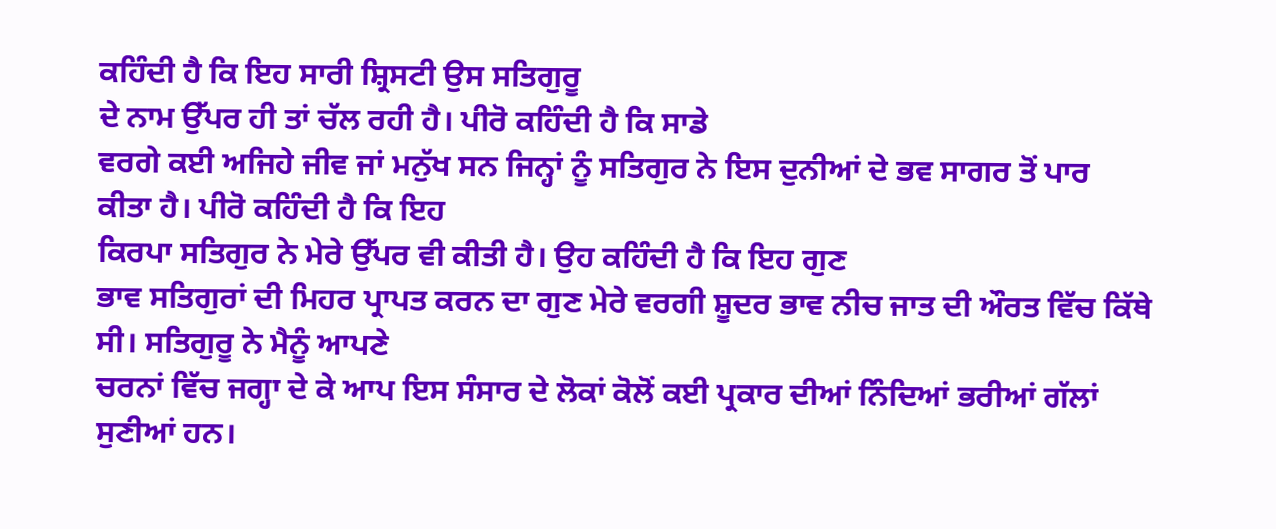ਕਹਿੰਦੀ ਹੈ ਕਿ ਇਹ ਸਾਰੀ ਸ਼੍ਰਿਸਟੀ ਉਸ ਸਤਿਗੁਰੂ
ਦੇ ਨਾਮ ਉੱਪਰ ਹੀ ਤਾਂ ਚੱਲ ਰਹੀ ਹੈ। ਪੀਰੋ ਕਹਿੰਦੀ ਹੈ ਕਿ ਸਾਡੇ
ਵਰਗੇ ਕਈ ਅਜਿਹੇ ਜੀਵ ਜਾਂ ਮਨੁੱਖ ਸਨ ਜਿਨ੍ਹਾਂ ਨੂੰ ਸਤਿਗੁਰ ਨੇ ਇਸ ਦੁਨੀਆਂ ਦੇ ਭਵ ਸਾਗਰ ਤੋਂ ਪਾਰ
ਕੀਤਾ ਹੈ। ਪੀਰੋ ਕਹਿੰਦੀ ਹੈ ਕਿ ਇਹ
ਕਿਰਪਾ ਸਤਿਗੁਰ ਨੇ ਮੇਰੇ ਉੱਪਰ ਵੀ ਕੀਤੀ ਹੈ। ਉਹ ਕਹਿੰਦੀ ਹੈ ਕਿ ਇਹ ਗੁਣ
ਭਾਵ ਸਤਿਗੁਰਾਂ ਦੀ ਮਿਹਰ ਪ੍ਰਾਪਤ ਕਰਨ ਦਾ ਗੁਣ ਮੇਰੇ ਵਰਗੀ ਸ਼ੂਦਰ ਭਾਵ ਨੀਚ ਜਾਤ ਦੀ ਔਰਤ ਵਿੱਚ ਕਿੱਥੇ
ਸੀ। ਸਤਿਗੁਰੂ ਨੇ ਮੈਨੂੰ ਆਪਣੇ
ਚਰਨਾਂ ਵਿੱਚ ਜਗ੍ਹਾ ਦੇ ਕੇ ਆਪ ਇਸ ਸੰਸਾਰ ਦੇ ਲੋਕਾਂ ਕੋਲੋਂ ਕਈ ਪ੍ਰਕਾਰ ਦੀਆਂ ਨਿੰਦਿਆਂ ਭਰੀਆਂ ਗੱਲਾਂ
ਸੁਣੀਆਂ ਹਨ।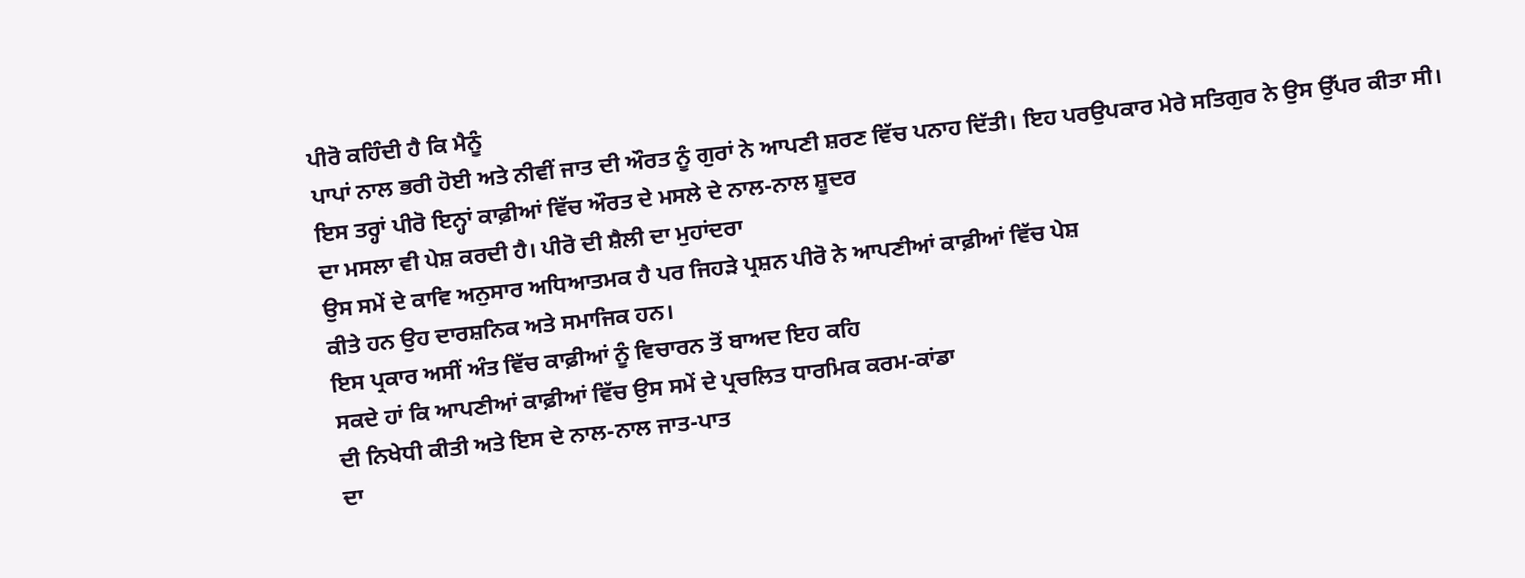ਪੀਰੋ ਕਹਿੰਦੀ ਹੈ ਕਿ ਮੈਨੂੰ
ਪਾਪਾਂ ਨਾਲ ਭਰੀ ਹੋਈ ਅਤੇ ਨੀਵੀਂ ਜਾਤ ਦੀ ਔਰਤ ਨੂੰ ਗੁਰਾਂ ਨੇ ਆਪਣੀ ਸ਼ਰਣ ਵਿੱਚ ਪਨਾਹ ਦਿੱਤੀ। ਇਹ ਪਰਉਪਕਾਰ ਮੇਰੇ ਸਤਿਗੁਰ ਨੇ ਉਸ ਉੱਪਰ ਕੀਤਾ ਸੀ।
ਇਸ ਤਰ੍ਹਾਂ ਪੀਰੋ ਇਨ੍ਹਾਂ ਕਾਫ਼ੀਆਂ ਵਿੱਚ ਔਰਤ ਦੇ ਮਸਲੇ ਦੇ ਨਾਲ-ਨਾਲ ਸ਼ੂਦਰ
ਦਾ ਮਸਲਾ ਵੀ ਪੇਸ਼ ਕਰਦੀ ਹੈ। ਪੀਰੋ ਦੀ ਸ਼ੈਲੀ ਦਾ ਮੁਹਾਂਦਰਾ
ਉਸ ਸਮੇਂ ਦੇ ਕਾਵਿ ਅਨੁਸਾਰ ਅਧਿਆਤਮਕ ਹੈ ਪਰ ਜਿਹੜੇ ਪ੍ਰਸ਼ਨ ਪੀਰੋ ਨੇ ਆਪਣੀਆਂ ਕਾਫ਼ੀਆਂ ਵਿੱਚ ਪੇਸ਼
ਕੀਤੇ ਹਨ ਉਹ ਦਾਰਸ਼ਨਿਕ ਅਤੇ ਸਮਾਜਿਕ ਹਨ।
ਇਸ ਪ੍ਰਕਾਰ ਅਸੀਂ ਅੰਤ ਵਿੱਚ ਕਾਫ਼ੀਆਂ ਨੂੰ ਵਿਚਾਰਨ ਤੋਂ ਬਾਅਦ ਇਹ ਕਹਿ
ਸਕਦੇ ਹਾਂ ਕਿ ਆਪਣੀਆਂ ਕਾਫ਼ੀਆਂ ਵਿੱਚ ਉਸ ਸਮੇਂ ਦੇ ਪ੍ਰਚਲਿਤ ਧਾਰਮਿਕ ਕਰਮ-ਕਾਂਡਾ
ਦੀ ਨਿਖੇਧੀ ਕੀਤੀ ਅਤੇ ਇਸ ਦੇ ਨਾਲ-ਨਾਲ ਜਾਤ-ਪਾਤ
ਦਾ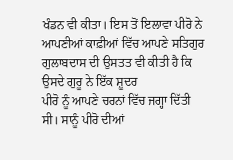ਖੰਡਨ ਵੀ ਕੀਤਾ। ਇਸ ਤੋਂ ਇਲਾਵਾ ਪੀਰੋ ਨੇ
ਆਪਣੀਆਂ ਕਾਫ਼ੀਆਂ ਵਿੱਚ ਆਪਣੇ ਸਤਿਗੁਰ ਗੁਲਾਬਦਾਸ ਦੀ ਉਸਤਤ ਵੀ ਕੀਤੀ ਹੈ ਕਿ ਉਸਦੇ ਗੁਰੂ ਨੇ ਇੱਕ ਸ਼ੂਦਰ
ਪੀਰੋ ਨੂੰ ਆਪਣੇ ਚਰਨਾਂ ਵਿੱਚ ਜਗ੍ਹਾ ਦਿੱਤੀ ਸੀ। ਸਾਨੂੰ ਪੀਰੋ ਦੀਆਂ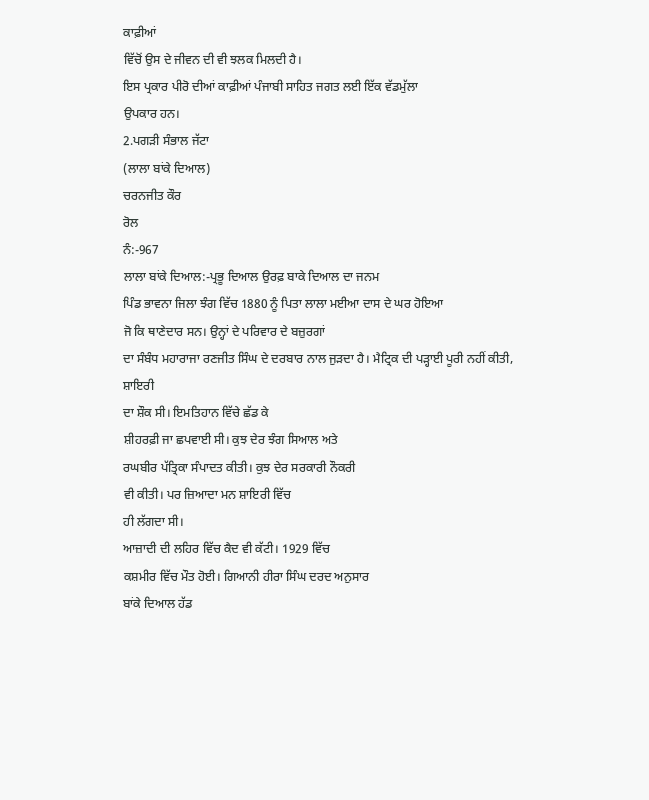ਕਾਫ਼ੀਆਂ
ਵਿੱਚੋਂ ਉਸ ਦੇ ਜੀਵਨ ਦੀ ਵੀ ਝਲਕ ਮਿਲਦੀ ਹੈ।
ਇਸ ਪ੍ਰਕਾਰ ਪੀਰੋ ਦੀਆਂ ਕਾਫ਼ੀਆਂ ਪੰਜਾਬੀ ਸਾਹਿਤ ਜਗਤ ਲਈ ਇੱਕ ਵੱਡਮੁੱਲਾ
ਉਪਕਾਰ ਹਨ।
2.ਪਗੜੀ ਸੰਭਾਲ ਜੱਟਾ
(ਲਾਲਾ ਬਾਂਕੇ ਦਿਆਲ)
ਚਰਨਜੀਤ ਕੌਰ
ਰੋਲ
ਨੰ:-967
ਲਾਲਾ ਬਾਂਕੇ ਦਿਆਲ:-ਪ੍ਰਭੂ ਦਿਆਲ ਉਰਫ਼ ਬਾਕੇ ਦਿਆਲ ਦਾ ਜਨਮ
ਪਿੰਡ ਭਾਵਨਾ ਜਿਲਾ ਝੰਗ ਵਿੱਚ 1880 ਨੂੰ ਪਿਤਾ ਲਾਲਾ ਮਈਆ ਦਾਸ ਦੇ ਘਰ ਹੋਇਆ
ਜੋ ਕਿ ਥਾਣੇਦਾਰ ਸਨ। ਉਨ੍ਹਾਂ ਦੇ ਪਰਿਵਾਰ ਦੇ ਬਜ਼ੁਰਗਾਂ
ਦਾ ਸੰਬੰਧ ਮਹਾਰਾਜਾ ਰਣਜੀਤ ਸਿੰਘ ਦੇ ਦਰਬਾਰ ਨਾਲ ਜੁੜਦਾ ਹੈ। ਮੈਟ੍ਰਿਕ ਦੀ ਪੜ੍ਹਾਈ ਪੂਰੀ ਨਹੀਂ ਕੀਤੀ, ਸ਼ਾਇਰੀ
ਦਾ ਸ਼ੌਕ ਸੀ। ਇਮਤਿਹਾਨ ਵਿੱਚੇ ਛੱਡ ਕੇ
ਸ਼ੀਹਰਫ਼ੀ ਜਾ ਛਪਵਾਈ ਸੀ। ਕੁਝ ਦੇਰ ਝੰਗ ਸਿਆਲ ਅਤੇ
ਰਘਬੀਰ ਪੱਤ੍ਰਿਕਾ ਸੰਪਾਦਤ ਕੀਤੀ। ਕੁਝ ਦੇਰ ਸਰਕਾਰੀ ਨੌਕਰੀ
ਵੀ ਕੀਤੀ। ਪਰ ਜ਼ਿਆਦਾ ਮਨ ਸ਼ਾਇਰੀ ਵਿੱਚ
ਹੀ ਲੱਗਦਾ ਸੀ।
ਆਜ਼ਾਦੀ ਦੀ ਲਹਿਰ ਵਿੱਚ ਕੈਦ ਵੀ ਕੱਟੀ। 1929 ਵਿੱਚ
ਕਸ਼ਮੀਰ ਵਿੱਚ ਮੌਤ ਹੋਈ। ਗਿਆਨੀ ਹੀਰਾ ਸਿੰਘ ਦਰਦ ਅਨੁਸਾਰ
ਬਾਂਕੇ ਦਿਆਲ ਹੱਡ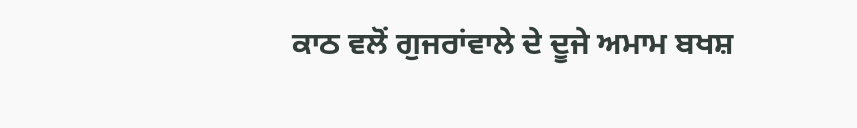ਕਾਠ ਵਲੋਂ ਗੁਜਰਾਂਵਾਲੇ ਦੇ ਦੂਜੇ ਅਮਾਮ ਬਖਸ਼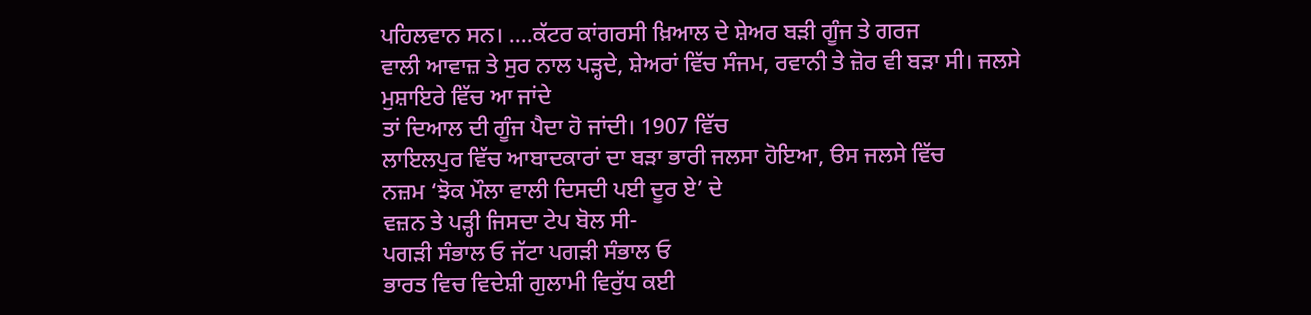ਪਹਿਲਵਾਨ ਸਨ। ....ਕੱਟਰ ਕਾਂਗਰਸੀ ਖ਼ਿਆਲ ਦੇ ਸ਼ੇਅਰ ਬੜੀ ਗੂੰਜ ਤੇ ਗਰਜ
ਵਾਲੀ ਆਵਾਜ਼ ਤੇ ਸੁਰ ਨਾਲ ਪੜ੍ਹਦੇ, ਸ਼ੇਅਰਾਂ ਵਿੱਚ ਸੰਜਮ, ਰਵਾਨੀ ਤੇ ਜ਼ੋਰ ਵੀ ਬੜਾ ਸੀ। ਜਲਸੇ ਮੁਸ਼ਾਇਰੇ ਵਿੱਚ ਆ ਜਾਂਦੇ
ਤਾਂ ਦਿਆਲ ਦੀ ਗੂੰਜ ਪੈਦਾ ਹੋ ਜਾਂਦੀ। 1907 ਵਿੱਚ
ਲਾਇਲਪੁਰ ਵਿੱਚ ਆਬਾਦਕਾਰਾਂ ਦਾ ਬੜਾ ਭਾਰੀ ਜਲਸਾ ਹੋਇਆ, ੳਸ ਜਲਸੇ ਵਿੱਚ
ਨਜ਼ਮ ‘ਝੋਕ ਮੌਲਾ ਵਾਲੀ ਦਿਸਦੀ ਪਈ ਦੂਰ ਏ’ ਦੇ
ਵਜ਼ਨ ਤੇ ਪੜ੍ਹੀ ਜਿਸਦਾ ਟੇਪ ਬੋਲ ਸੀ-
ਪਗੜੀ ਸੰਭਾਲ ਓ ਜੱਟਾ ਪਗੜੀ ਸੰਭਾਲ ਓ
ਭਾਰਤ ਵਿਚ ਵਿਦੇਸ਼ੀ ਗੁਲਾਮੀ ਵਿਰੁੱਧ ਕਈ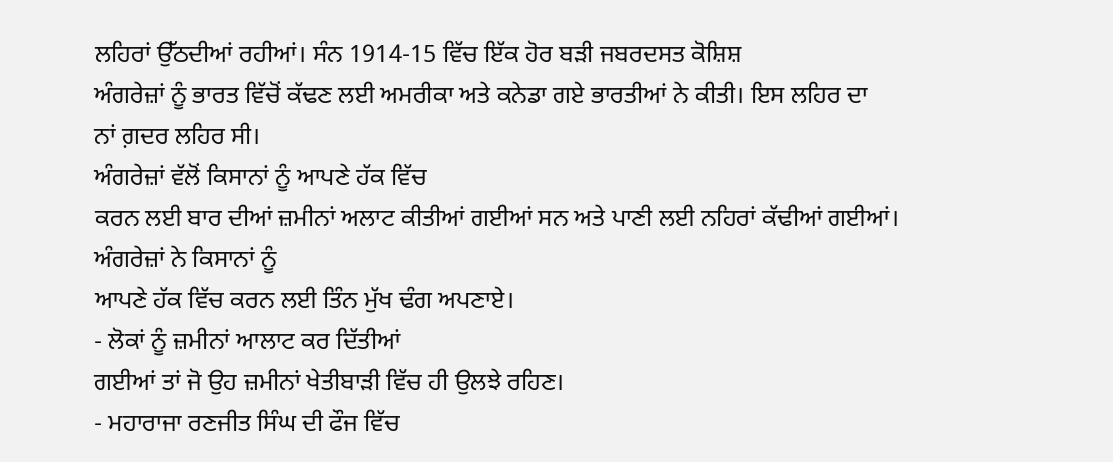ਲਹਿਰਾਂ ਉੱਠਦੀਆਂ ਰਹੀਆਂ। ਸੰਨ 1914-15 ਵਿੱਚ ਇੱਕ ਹੋਰ ਬੜੀ ਜਬਰਦਸਤ ਕੋਸ਼ਿਸ਼
ਅੰਗਰੇਜ਼ਾਂ ਨੂੰ ਭਾਰਤ ਵਿੱਚੋਂ ਕੱਢਣ ਲਈ ਅਮਰੀਕਾ ਅਤੇ ਕਨੇਡਾ ਗਏ ਭਾਰਤੀਆਂ ਨੇ ਕੀਤੀ। ਇਸ ਲਹਿਰ ਦਾ
ਨਾਂ ਗ਼ਦਰ ਲਹਿਰ ਸੀ।
ਅੰਗਰੇਜ਼ਾਂ ਵੱਲੋਂ ਕਿਸਾਨਾਂ ਨੂੰ ਆਪਣੇ ਹੱਕ ਵਿੱਚ
ਕਰਨ ਲਈ ਬਾਰ ਦੀਆਂ ਜ਼ਮੀਨਾਂ ਅਲਾਟ ਕੀਤੀਆਂ ਗਈਆਂ ਸਨ ਅਤੇ ਪਾਣੀ ਲਈ ਨਹਿਰਾਂ ਕੱਢੀਆਂ ਗਈਆਂ। ਅੰਗਰੇਜ਼ਾਂ ਨੇ ਕਿਸਾਨਾਂ ਨੂੰ
ਆਪਣੇ ਹੱਕ ਵਿੱਚ ਕਰਨ ਲਈ ਤਿੰਨ ਮੁੱਖ ਢੰਗ ਅਪਣਾਏ।
- ਲੋਕਾਂ ਨੂੰ ਜ਼ਮੀਨਾਂ ਆਲਾਟ ਕਰ ਦਿੱਤੀਆਂ
ਗਈਆਂ ਤਾਂ ਜੋ ਉਹ ਜ਼ਮੀਨਾਂ ਖੇਤੀਬਾੜੀ ਵਿੱਚ ਹੀ ਉਲਝੇ ਰਹਿਣ।
- ਮਹਾਰਾਜਾ ਰਣਜੀਤ ਸਿੰਘ ਦੀ ਫੌਜ ਵਿੱਚ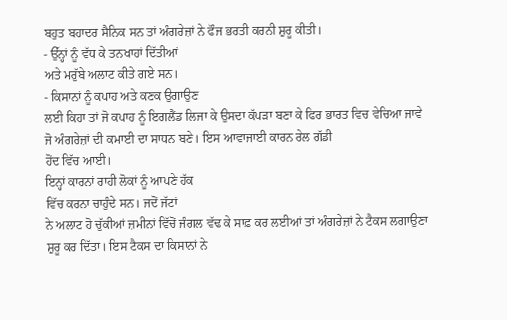ਬਹੁਤ ਬਹਾਦਰ ਸੈਨਿਕ ਸਨ ਤਾਂ ਅੰਗਰੇਜ਼ਾਂ ਨੇ ਫੌਜ ਭਰਤੀ ਕਰਨੀ ਸ਼ੁਰੂ ਕੀਤੀ।
- ਉੱਨ੍ਹਾਂ ਨੂੰ ਵੱਧ ਕੇ ਤਨਖਾਹਾਂ ਦਿੱਤੀਆਂ
ਅਤੇ ਮਰੁੱਬੇ ਅਲਾਟ ਕੀਤੇ ਗਏ ਸਨ।
- ਕਿਸਾਨਾਂ ਨੂੰ ਕਪਾਹ ਅਤੇ ਕਣਕ ਉਗਾਉਣ
ਲਈ ਕਿਹਾ ਤਾਂ ਜੋ ਕਪਾਹ ਨੂੰ ਇਗਲੈਂਡ ਲਿਜਾ ਕੇ ਉਸਦਾ ਕੱਪੜਾ ਬਣਾ ਕੇ ਫਿਰ ਭਾਰਤ ਵਿਚ ਵੇਚਿਆ ਜਾਵੇ
ਜੋ ਅੰਗਰੇਜ਼ਾਂ ਦੀ ਕਮਾਈ ਦਾ ਸਾਧਨ ਬਣੇ। ਇਸ ਆਵਾਜਾਈ ਕਾਰਨ ਰੇਲ ਗੱਡੀ
ਹੋਂਦ ਵਿੱਚ ਆਈ।
ਇਨ੍ਹਾਂ ਕਾਰਨਾਂ ਰਾਹੀ ਲੋਕਾਂ ਨੂੰ ਆਪਣੇ ਹੱਕ
ਵਿੱਚ ਕਰਨਾ ਚਾਹੁੰਦੇ ਸਨ। ਜਦੋਂ ਜੱਟਾਂ
ਨੇ ਅਲਾਟ ਹੋ ਚੁੱਕੀਆਂ ਜ਼ਮੀਨਾਂ ਵਿੱਚੋਂ ਜੰਗਲ ਵੱਢ ਕੇ ਸਾਫ਼ ਕਰ ਲਈਆਂ ਤਾਂ ਅੰਗਰੇਜ਼ਾਂ ਨੇ ਟੈਕਸ ਲਗਾਉਣਾ
ਸ਼ੁਰੂ ਕਰ ਦਿੱਤਾ। ਇਸ ਟੈਕਸ ਦਾ ਕਿਸਾਨਾਂ ਨੇ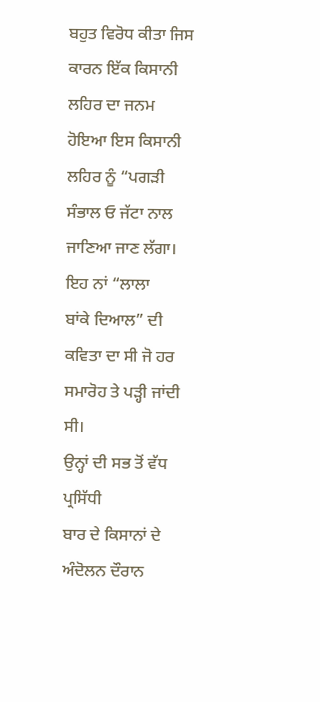ਬਹੁਤ ਵਿਰੋਧ ਕੀਤਾ ਜਿਸ ਕਾਰਨ ਇੱਕ ਕਿਸਾਨੀ ਲਹਿਰ ਦਾ ਜਨਮ ਹੋਇਆ ਇਸ ਕਿਸਾਨੀ ਲਹਿਰ ਨੂੰ “ਪਗੜੀ
ਸੰਭਾਲ ਓ ਜੱਟਾ ਨਾਲ ਜਾਣਿਆ ਜਾਣ ਲੱਗਾ। ਇਹ ਨਾਂ “ਲਾਲਾ
ਬਾਂਕੇ ਦਿਆਲ” ਦੀ ਕਵਿਤਾ ਦਾ ਸੀ ਜੋ ਹਰ ਸਮਾਰੋਹ ਤੇ ਪੜ੍ਹੀ ਜਾਂਦੀ ਸੀ।
ਉਨ੍ਹਾਂ ਦੀ ਸਭ ਤੋਂ ਵੱਧ ਪ੍ਰਸਿੱਧੀ
ਬਾਰ ਦੇ ਕਿਸਾਨਾਂ ਦੇ ਅੰਦੋਲਨ ਦੌਰਾਨ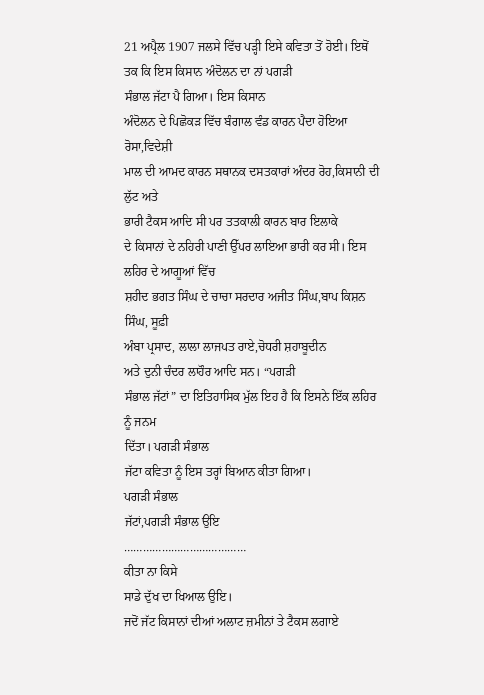21 ਅਪ੍ਰੈਲ 1907 ਜਲਸੇ ਵਿੱਚ ਪੜ੍ਹੀ ਇਸੇ ਕਵਿਤਾ ਤੋਂ ਹੋਈ। ਇਥੋਂ ਤਕ ਕਿ ਇਸ ਕਿਸਾਨ ਅੰਦੋਲਨ ਦਾ ਨਾਂ ਪਗੜੀ
ਸੰਭਾਲ ਜੱਟਾ ਪੈ ਗਿਆ। ਇਸ ਕਿਸਾਨ
ਅੰਦੋਲਨ ਦੇ ਪਿਛੋਕੜ ਵਿੱਚ ਬੰਗਾਲ ਵੰਡ ਕਾਰਨ ਪੈਦਾ ਹੋਇਆ ਰੋਸਾ,ਵਿਦੇਸ਼ੀ
ਮਾਲ ਦੀ ਆਮਦ ਕਾਰਨ ਸਥਾਨਕ ਦਸਤਕਾਰਾਂ ਅੰਦਰ ਰੋਹ,ਕਿਸਾਨੀ ਦੀ ਲੁੱਟ ਅਤੇ
ਭਾਰੀ ਟੈਕਸ ਆਦਿ ਸੀ ਪਰ ਤਤਕਾਲੀ ਕਾਰਨ ਬਾਰ ਇਲਾਕੇ
ਦੇ ਕਿਸਾਨਾਂ ਦੇ ਨਹਿਰੀ ਪਾਣੀ ਉੱਪਰ ਲਾਇਆ ਭਾਰੀ ਕਰ ਸੀ। ਇਸ ਲਹਿਰ ਦੇ ਆਗੂਆਂ ਵਿੱਚ
ਸ਼ਹੀਦ ਭਗਤ ਸਿੰਘ ਦੇ ਚਾਚਾ ਸਰਦਾਰ ਅਜੀਤ ਸਿੰਘ,ਬਾਪ ਕਿਸ਼ਨ ਸਿੰਘ, ਸੂਫ਼ੀ
ਅੰਬਾ ਪ੍ਰਸਾਦ, ਲਾਲਾ ਲਾਜਪਤ ਰਾਏ,ਚੋਧਰੀ ਸ਼ਹਾਬੂਦੀਨ
ਅਤੇ ਦੁਨੀ ਚੰਦਰ ਲਾਹੌਰ ਆਦਿ ਸਨ। “ਪਗੜੀ
ਸੰਭਾਲ ਜੱਟਾਂ” ਦਾ ਇਤਿਹਾਸਿਕ ਮੁੱਲ ਇਹ ਹੈ ਕਿ ਇਸਨੇ ਇੱਕ ਲਹਿਰ ਨੂੰ ਜਨਮ
ਦਿੱਤਾ। ਪਗੜੀ ਸੰਭਾਲ
ਜੱਟਾ ਕਵਿਤਾ ਨੂੰ ਇਸ ਤਰ੍ਹਾਂ ਬਿਆਨ ਕੀਤਾ ਗਿਆ।
ਪਗੜੀ ਸੰਭਾਲ
ਜੱਟਾਂ,ਪਗੜੀ ਸੰਭਾਲ ਉਇ
…………………………………
ਕੀਤਾ ਨਾ ਕਿਸੇ
ਸਾਡੇ ਦੁੱਖ ਦਾ ਖਿਆਲ ਉਇ।
ਜਦੋਂ ਜੱਟ ਕਿਸਾਨਾਂ ਦੀਆਂ ਅਲਾਟ ਜ਼ਮੀਨਾਂ ਤੇ ਟੈਕਸ ਲਗਾਏ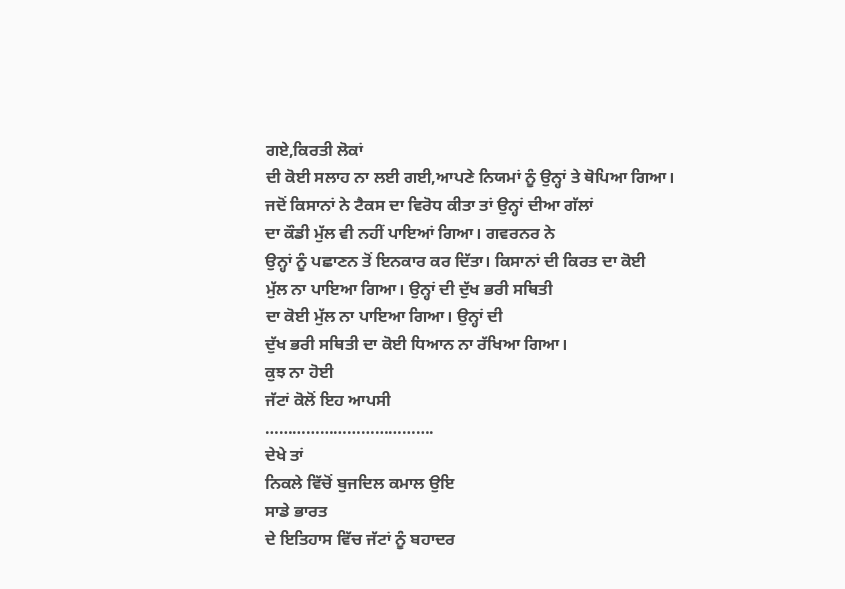ਗਏ,ਕਿਰਤੀ ਲੋਕਾਂ
ਦੀ ਕੋਈ ਸਲਾਹ ਨਾ ਲਈ ਗਈ,ਆਪਣੇ ਨਿਯਮਾਂ ਨੂੰ ਉਨ੍ਹਾਂ ਤੇ ਥੋਪਿਆ ਗਿਆ। ਜਦੋਂ ਕਿਸਾਨਾਂ ਨੇ ਟੈਕਸ ਦਾ ਵਿਰੋਧ ਕੀਤਾ ਤਾਂ ਉਨ੍ਹਾਂ ਦੀਆ ਗੱਲਾਂ
ਦਾ ਕੌਡੀ ਮੁੱਲ ਵੀ ਨਹੀਂ ਪਾਇਆਂ ਗਿਆ। ਗਵਰਨਰ ਨੇ
ਉਨ੍ਹਾਂ ਨੂੰ ਪਛਾਣਨ ਤੋਂ ਇਨਕਾਰ ਕਰ ਦਿੱਤਾ। ਕਿਸਾਨਾਂ ਦੀ ਕਿਰਤ ਦਾ ਕੋਈ
ਮੁੱਲ ਨਾ ਪਾਇਆ ਗਿਆ। ਉਨ੍ਹਾਂ ਦੀ ਦੁੱਖ ਭਰੀ ਸਥਿਤੀ
ਦਾ ਕੋਈ ਮੁੱਲ ਨਾ ਪਾਇਆ ਗਿਆ। ਉਨ੍ਹਾਂ ਦੀ
ਦੁੱਖ ਭਰੀ ਸਥਿਤੀ ਦਾ ਕੋਈ ਧਿਆਨ ਨਾ ਰੱਖਿਆ ਗਿਆ।
ਕੁਝ ਨਾ ਹੋਈ
ਜੱਟਾਂ ਕੋਲੋਂ ਇਹ ਆਪਸੀ
……………………………….
ਦੇਖੇ ਤਾਂ
ਨਿਕਲੇ ਵਿੱਚੋਂ ਬੁਜਦਿਲ ਕਮਾਲ ਉਇ
ਸਾਡੇ ਭਾਰਤ
ਦੇ ਇਤਿਹਾਸ ਵਿੱਚ ਜੱਟਾਂ ਨੂੰ ਬਹਾਦਰ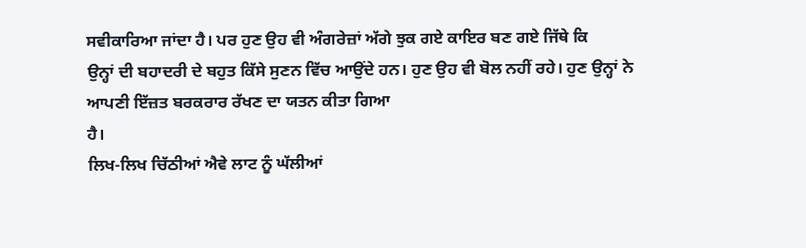ਸਵੀਕਾਰਿਆ ਜਾਂਦਾ ਹੈ। ਪਰ ਹੁਣ ਉਹ ਵੀ ਅੰਗਰੇਜ਼ਾਂ ਅੱਗੇ ਝੁਕ ਗਏ ਕਾਇਰ ਬਣ ਗਏ ਜਿੱਥੇ ਕਿ
ਉਨ੍ਹਾਂ ਦੀ ਬਹਾਦਰੀ ਦੇ ਬਹੁਤ ਕਿੱਸੇ ਸੁਣਨ ਵਿੱਚ ਆਉਂਦੇ ਹਨ। ਹੁਣ ਉਹ ਵੀ ਬੋਲ ਨਹੀਂ ਰਹੇ। ਹੁਣ ਉਨ੍ਹਾਂ ਨੇ ਆਪਣੀ ਇੱਜ਼ਤ ਬਰਕਰਾਰ ਰੱਖਣ ਦਾ ਯਤਨ ਕੀਤਾ ਗਿਆ
ਹੈ।
ਲਿਖ-ਲਿਖ ਚਿੱਠੀਆਂ ਐਵੇ ਲਾਟ ਨੂੰ ਘੱਲੀਆਂ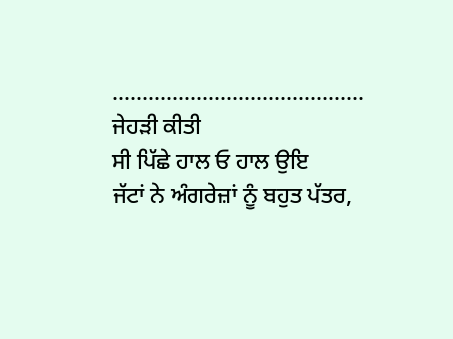……………………………………
ਜੇਹੜੀ ਕੀਤੀ
ਸੀ ਪਿੱਛੇ ਹਾਲ ਓ ਹਾਲ ਉਇ
ਜੱਟਾਂ ਨੇ ਅੰਗਰੇਜ਼ਾਂ ਨੂੰ ਬਹੁਤ ਪੱਤਰ,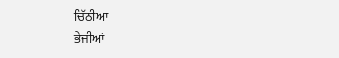ਚਿੱਠੀਆ
ਭੇਜੀਆਂ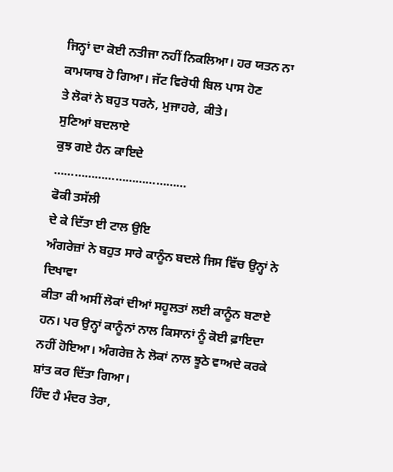ਜਿਨ੍ਹਾਂ ਦਾ ਕੋਈ ਨਤੀਜਾ ਨਹੀਂ ਨਿਕਲਿਆ। ਹਰ ਯਤਨ ਨਾ ਕਾਮਯਾਬ ਹੋ ਗਿਆ। ਜੱਟ ਵਿਰੋਧੀ ਬਿਲ ਪਾਸ ਹੋਣ
ਤੇ ਲੋਕਾਂ ਨੇ ਬਹੁਤ ਧਰਨੇ, ਮੁਜਾਹਰੇ, ਕੀਤੇ।
ਸੁਣਿਆਂ ਬਦਲਾਏ
ਕੁਝ ਗਏ ਹੈਨ ਕਾਇਦੇ
…………………………………
ਫੋਕੀ ਤਸੱਲੀ
ਦੇ ਕੇ ਦਿੱਤਾ ਈ ਟਾਲ ਉਇ
ਅੰਗਰੇਜ਼ਾਂ ਨੇ ਬਹੁਤ ਸਾਰੇ ਕਾਨੂੰਨ ਬਦਲੇ ਜਿਸ ਵਿੱਚ ਉਨ੍ਹਾਂ ਨੇ ਦਿਖਾਵਾ
ਕੀਤਾ ਕੀ ਅਸੀਂ ਲੋਕਾਂ ਦੀਆਂ ਸਹੂਲਤਾਂ ਲਈ ਕਾਨੂੰਨ ਬਣਾਏ ਹਨ। ਪਰ ਉਨ੍ਹਾਂ ਕਾਨੂੰਨਾਂ ਨਾਲ ਕਿਸਾਨਾਂ ਨੂੰ ਕੋਈ ਫ਼ਾਇਦਾ ਨਹੀਂ ਹੋਇਆ। ਅੰਗਰੇਜ਼ ਨੇ ਲੋਕਾਂ ਨਾਲ ਝੂਠੇ ਵਾਅਦੇ ਕਰਕੇ ਸ਼ਾਂਤ ਕਰ ਦਿੱਤਾ ਗਿਆ।
ਹਿੰਦ ਹੈ ਮੰਦਰ ਤੇਰਾ,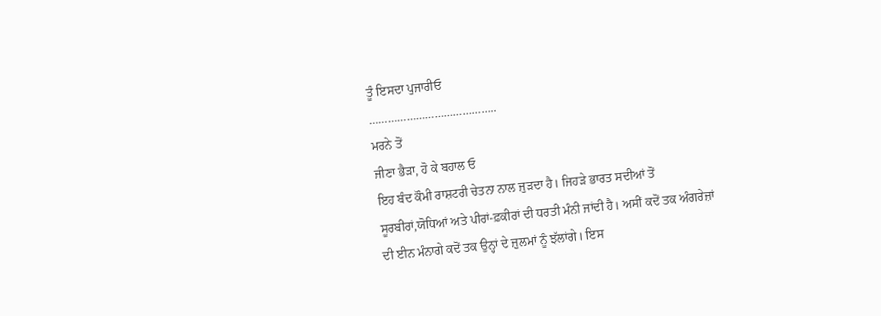ਤੂੰ ਇਸਦਾ ਪੁਜਾਰੀਓ
…………………………………..
ਮਰਨੇ ਤੋਂ
ਜੀਣਾ ਭੈੜਾ, ਹੋ ਕੇ ਬਹਾਲ ਓ
ਇਹ ਬੰਦ ਕੌਮੀ ਰਾਸ਼ਟਰੀ ਚੇਤਨਾ ਨਾਲ ਜੁੜਦਾ ਹੈ। ਜਿਹੜੇ ਭਾਰਤ ਸਦੀਆਂ ਤੋਂ
ਸੂਰਬੀਰਾਂ,ਯੋਧਿਆਂ ਅਤੇ ਪੀਰਾਂ-ਫ਼ਕੀਰਾਂ ਦੀ ਧਰਤੀ ਮੰਨੀ ਜਾਂਦੀ ਹੈ। ਅਸੀਂ ਕਦੋਂ ਤਕ ਅੰਗਰੇਜ਼ਾਂ
ਦੀ ਈਨ ਮੰਨਾਗੇ ਕਦੋਂ ਤਕ ਉਨ੍ਹਾਂ ਦੇ ਜ਼ੁਲਮਾਂ ਨੂੰ ਝੱਲਾਂਗੇ। ਇਸ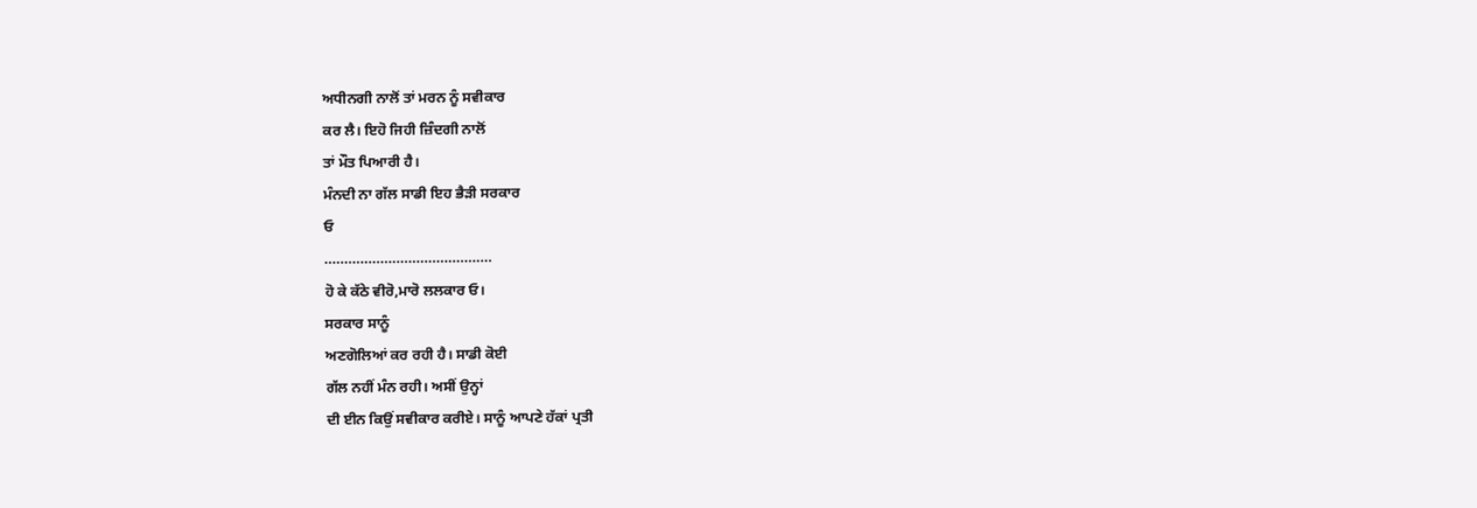ਅਧੀਨਗੀ ਨਾਲੋਂ ਤਾਂ ਮਰਨ ਨੂੰ ਸਵੀਕਾਰ
ਕਰ ਲੈ। ਇਹੋ ਜਿਹੀ ਜ਼ਿੰਦਗੀ ਨਾਲੋਂ
ਤਾਂ ਮੌਤ ਪਿਆਰੀ ਹੈ।
ਮੰਨਦੀ ਨਾ ਗੱਲ ਸਾਡੀ ਇਹ ਭੈੜੀ ਸਰਕਾਰ
ਓ
……………………………………
ਹੋ ਕੇ ਕੱਠੇ ਵੀਰੋ,ਮਾਰੋ ਲਲਕਾਰ ਓ।
ਸਰਕਾਰ ਸਾਨੂੰ
ਅਣਗੋਲਿਆਂ ਕਰ ਰਹੀ ਹੈ। ਸਾਡੀ ਕੋਈ
ਗੱਲ ਨਹੀਂ ਮੰਨ ਰਹੀ। ਅਸੀਂ ਉਨ੍ਹਾਂ
ਦੀ ਈਨ ਕਿਉਂ ਸਵੀਕਾਰ ਕਰੀਏ। ਸਾਨੂੰ ਆਪਣੇ ਹੱਕਾਂ ਪ੍ਰਤੀ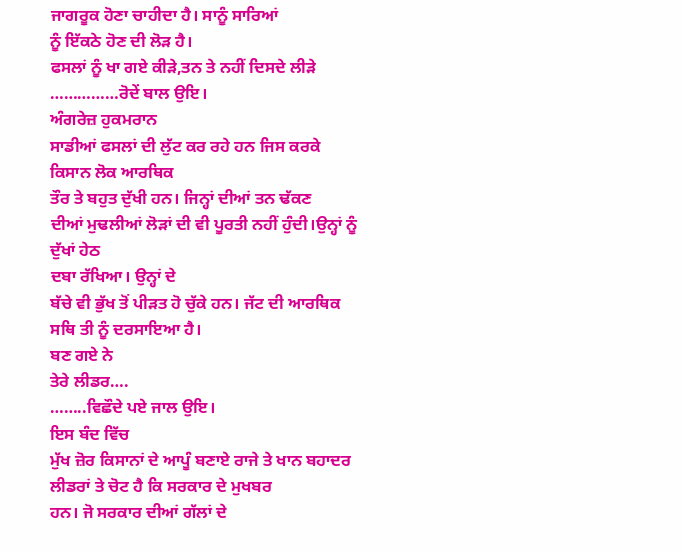ਜਾਗਰੂਕ ਹੋਣਾ ਚਾਹੀਦਾ ਹੈ। ਸਾਨੂੰ ਸਾਰਿਆਂ
ਨੂੰ ਇੱਕਠੇ ਹੋਣ ਦੀ ਲੋੜ ਹੈ।
ਫਸਲਾਂ ਨੂੰ ਖਾ ਗਏ ਕੀੜੇ,ਤਨ ਤੇ ਨਹੀਂ ਦਿਸਦੇ ਲੀੜੇ
……………ਰੋਦੇਂ ਬਾਲ ਉਇ।
ਅੰਗਰੇਜ਼ ਹੁਕਮਰਾਨ
ਸਾਡੀਆਂ ਫਸਲਾਂ ਦੀ ਲੁੱਟ ਕਰ ਰਹੇ ਹਨ ਜਿਸ ਕਰਕੇ ਕਿਸਾਨ ਲੋਕ ਆਰਥਿਕ
ਤੌਰ ਤੇ ਬਹੁਤ ਦੁੱਖੀ ਹਨ। ਜਿਨ੍ਹਾਂ ਦੀਆਂ ਤਨ ਢੱਕਣ
ਦੀਆਂ ਮੁਢਲੀਆਂ ਲੋੜਾਂ ਦੀ ਵੀ ਪੂਰਤੀ ਨਹੀਂ ਹੁੰਦੀ।ਉਨ੍ਹਾਂ ਨੂੰ ਦੁੱਖਾਂ ਹੇਠ
ਦਬਾ ਰੱਖਿਆ। ਉਨ੍ਹਾਂ ਦੇ
ਬੱਚੇ ਵੀ ਭੁੱਖ ਤੋਂ ਪੀੜਤ ਹੋ ਚੁੱਕੇ ਹਨ। ਜੱਟ ਦੀ ਆਰਥਿਕ
ਸਥਿ ਤੀ ਨੂੰ ਦਰਸਾਇਆ ਹੈ।
ਬਣ ਗਏ ਨੇ
ਤੇਰੇ ਲੀਡਰ….
……..ਵਿਛੌਦੇ ਪਏ ਜਾਲ ਉਇ।
ਇਸ ਬੰਦ ਵਿੱਚ
ਮੁੱਖ ਜ਼ੋਰ ਕਿਸਾਨਾਂ ਦੇ ਆਪੂੰ ਬਣਾਏ ਰਾਜੇ ਤੇ ਖਾਨ ਬਹਾਦਰ ਲੀਡਰਾਂ ਤੇ ਚੋਟ ਹੈ ਕਿ ਸਰਕਾਰ ਦੇ ਮੁਖਬਰ
ਹਨ। ਜੋ ਸਰਕਾਰ ਦੀਆਂ ਗੱਲਾਂ ਦੇ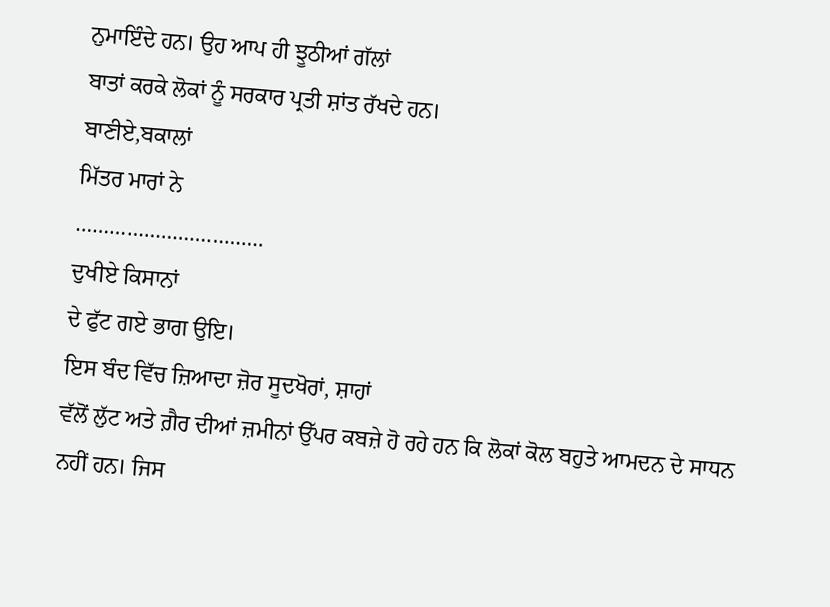ਨੁਮਾਇੰਦੇ ਹਨ। ਉਹ ਆਪ ਹੀ ਝੂਠੀਆਂ ਗੱਲਾਂ
ਬਾਤਾਂ ਕਰਕੇ ਲੋਕਾਂ ਨੂੰ ਸਰਕਾਰ ਪ੍ਰਤੀ ਸ਼ਾਂਤ ਰੱਖਦੇ ਹਨ।
ਬਾਣੀਏ,ਬਕਾਲਾਂ
ਮਿੱਤਰ ਮਾਰਾਂ ਨੇ
……………………………
ਦੁਖੀਏ ਕਿਸਾਨਾਂ
ਦੇ ਫੁੱਟ ਗਏ ਭਾਗ ਉਇ।
ਇਸ ਬੰਦ ਵਿੱਚ ਜ਼ਿਆਦਾ ਜ਼ੋਰ ਸੂਦਖੋਰਾਂ, ਸ਼ਾਹਾਂ
ਵੱਲੋਂ ਲੁੱਟ ਅਤੇ ਗ਼ੈਰ ਦੀਆਂ ਜ਼ਮੀਨਾਂ ਉੱਪਰ ਕਬਜ਼ੇ ਹੋ ਰਹੇ ਹਨ ਕਿ ਲੋਕਾਂ ਕੋਲ ਬਹੁਤੇ ਆਮਦਨ ਦੇ ਸਾਧਨ
ਨਹੀਂ ਹਨ। ਜਿਸ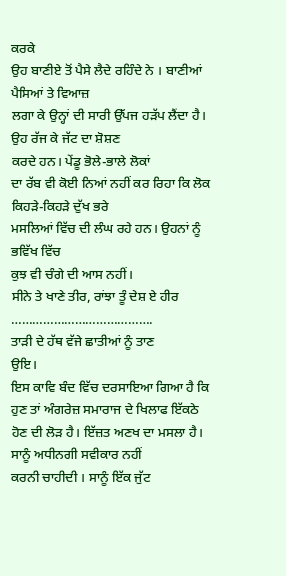ਕਰਕੇ
ਉਹ ਬਾਣੀਏ ਤੋਂ ਪੈਸੇ ਲੈਦੇ ਰਹਿੰਦੇ ਨੇ । ਬਾਣੀਆਂ ਪੈਸਿਆਂ ਤੇ ਵਿਆਜ਼
ਲਗਾ ਕੇ ਉਨ੍ਹਾਂ ਦੀ ਸਾਰੀ ਉੱਪਜ ਹੜੱਪ ਲੈਂਦਾ ਹੈ। ਉਹ ਰੱਜ ਕੇ ਜੱਟ ਦਾ ਸ਼ੋਸ਼ਣ
ਕਰਦੇ ਹਨ। ਪੇਂਡੂ ਭੋਲੇ-ਭਾਲੇ ਲੋਕਾਂ
ਦਾ ਰੱਬ ਵੀ ਕੋਈ ਨਿਆਂ ਨਹੀਂ ਕਰ ਰਿਹਾ ਕਿ ਲੋਕ ਕਿਹੜੇ-ਕਿਹੜੇ ਦੁੱਖ ਭਰੇ
ਮਸਲਿਆਂ ਵਿੱਚ ਦੀ ਲੰਘ ਰਹੇ ਹਨ। ਉਹਨਾਂ ਨੂੰ ਭਵਿੱਖ ਵਿੱਚ
ਕੁਝ ਵੀ ਚੰਗੇ ਦੀ ਆਸ ਨਹੀਂ।
ਸੀਨੇ ਤੇ ਖਾਣੇ ਤੀਰ, ਰਾਂਝਾ ਤੂੰ ਦੇਸ਼ ਏ ਹੀਰ
………………………………….
ਤਾੜੀ ਦੇ ਹੱਥ ਵੱਜੇ ਛਾਤੀਆਂ ਨੂੰ ਤਾਣ
ਉਇ।
ਇਸ ਕਾਵਿ ਬੰਦ ਵਿੱਚ ਦਰਸਾਇਆ ਗਿਆ ਹੈ ਕਿ
ਹੁਣ ਤਾਂ ਅੰਗਰੇਜ਼ ਸਮਾਰਾਜ ਦੇ ਖਿਲਾਫ ਇੱਕਠੇ ਹੋਣ ਦੀ ਲੋੜ ਹੈ। ਇੱਜ਼ਤ ਅਣਖ ਦਾ ਮਸਲਾ ਹੈ। ਸਾਨੂੰ ਅਧੀਨਗੀ ਸਵੀਕਾਰ ਨਹੀਂ
ਕਰਨੀ ਚਾਹੀਦੀ । ਸਾਨੂੰ ਇੱਕ ਜੁੱਟ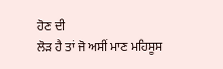ਹੋਣ ਦੀ
ਲੋੜ ਹੈ ਤਾਂ ਜੋ ਅਸੀਂ ਮਾਣ ਮਹਿਸੂਸ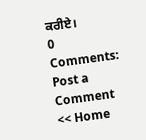ਕਰੀਏ।
0 Comments:
Post a Comment
<< Home